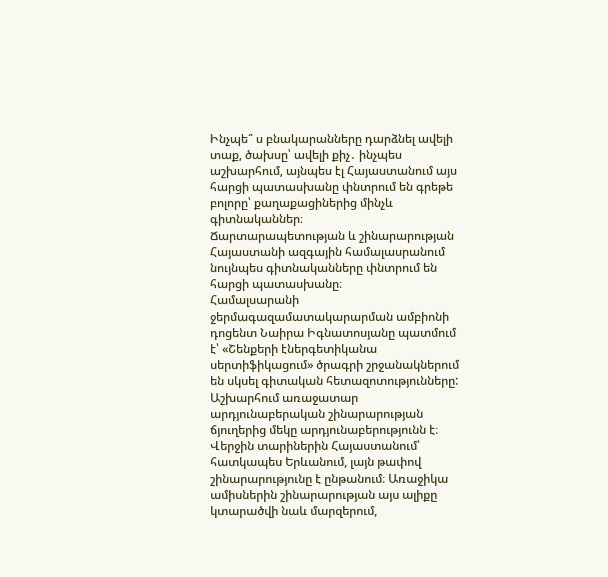Ինչպե՞ ս բնակարանները դարձնել ավելի տաք, ծախսը՝ ավելի քիչ․ ինչպես աշխարհում, այնպես էլ Հայաստանում այս հարցի պատասխանը փնտրում են գրեթե բոլորը՝ քաղաքացիներից մինչև գիտնականներ։
Ճարտարապետության և շինարարության Հայաստանի ազգային համալասրանում նույնպես գիտնականները փնտրում են հարցի պատասխանը։
Համալսարանի ջերմագազամատակարարման ամբիոնի դոցենտ Նաիրա Իգնատոսյանը պատմում է՝ «Շենքերի էներգետիկանա սերտիֆիկացում» ծրագրի շրջանակներում են սկսել գիտական հետազոտությունները:
Աշխարհում առաջատար արդյունաբերական շինարարության ճյուղերից մեկը արդյունաբերությունն է։ Վերջին տարիներին Հայաստանում՝ հատկապես Երևանում, լայն թափով շինարարությունը է ընթանում։ Առաջիկա ամիսներին շինարարության այս ալիքը կտարածվի նաև մարզերում,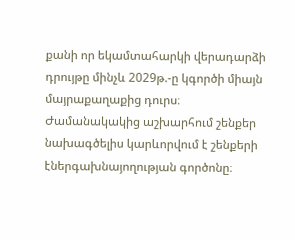քանի որ եկամտահարկի վերադարձի դրույթը մինչև 2029թ.-ը կգործի միայն մայրաքաղաքից դուրս։
Ժամանակակից աշխարհում շենքեր նախագծելիս կարևորվում է շենքերի էներգախնայողության գործոնը։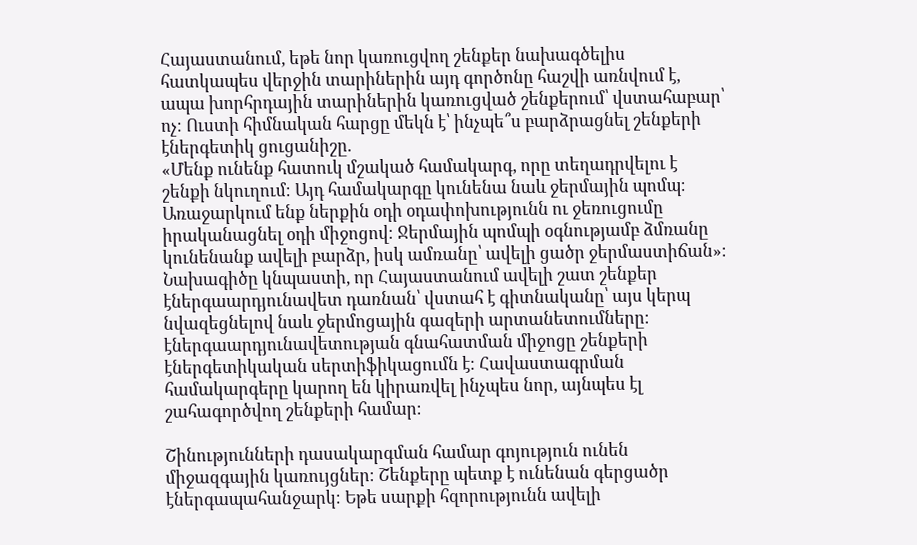Հայաստանում, եթե նոր կառուցվող շենքեր նախագծելիս հատկապես վերջին տարիներին այդ գործոնը հաշվի առնվում է, ապա խորհրդային տարիներին կառուցված շենքերում՝ վստահաբար՝ ոչ։ Ուստի հիմնական հարցը մեկն է՝ ինչպե՞ս բարձրացնել շենքերի էներգետիկ ցուցանիշը.
«Մենք ունենք հատուկ մշակած համակարգ, որը տեղադրվելու է շենքի նկուղում։ Այդ համակարգը կունենա նաև ջերմային պոմպ։ Առաջարկում ենք ներքին օդի օդափոխությունն ու ջեռուցումը իրականացնել օդի միջոցով։ Ջերմային պոմպի օգնությամբ ձմռանը կունենանք ավելի բարձր, իսկ ամռանը՝ ավելի ցածր ջերմաստիճան»։
Նախագիծը կնպաստի, որ Հայաստանում ավելի շատ շենքեր էներգաարդյունավետ դառնան՝ վստահ է գիտնականը՝ այս կերպ նվազեցնելով նաև ջերմոցային գազերի արտանետումները։ էներգաարդյունավետության գնահատման միջոցը շենքերի էներգետիկական սերտիֆիկացումն է։ Հավաստագրման համակարգերը կարող են կիրառվել ինչպես նոր, այնպես էլ շահագործվող շենքերի համար։

Շինությունների դասակարգման համար գոյություն ունեն միջազգային կառույցներ։ Շենքերը պետք է ունենան գերցածր էներգապահանջարկ։ Եթե սարքի հզորությունն ավելի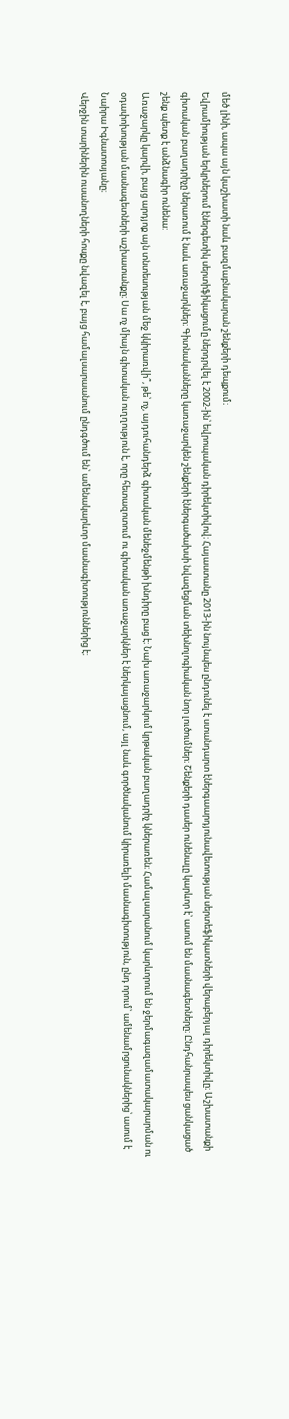մեծ լինի, ապա այն կաշխատի նաև բազմաբնակարան շենքերի դեպքում։
Եվրամիության երկրներում էներգետիկ սերտիֆիկացումը ներդրվել է 2002-ին՝ եվրոպական դիրեկտիվով։ Հայաստանը 2013-ին նույնպես ընդունել է ստանդարտ էներգաարդյունավետության սերտեֆիկատների վերաբերյալ դիրեկտիվը։ Աշխատանքի գիտական բաղադրիչը ներառում է նաև առաջարկներ։ Գիտնականները կառաջարկեն շենքերի էներգածախսի նվազեցման տեխնոլոգիական նոր լուծումներ։ Շենքերի դասեր ունենալը կարևոր է՝ ասում են մասնագետները։ Ընդհանրապես ցանկացած շենք պետք է անձնագիր ունենա:
Առաջարկը կարվի, բայց արդյոք այն տնտեսության մեջ կկիրառվի՞, թե՝ ոչ, այդուհանդերձ գիտական մենեջմենթի խնդիրը բաց է։ Նախ առաջարկում կրթական բաղադրիչ կներառեն։ Համալսարանում կարևորում են ջերմագազամատակարարման ու օդափոխության մասնագետների աշխատանքը։ Սա ոչ միայն գիտական ուղղություն է, որը հետազոտում ու գիտական առաջարկներ է ներկայացնում, այլ նաև գործնականում կիրառելի մասնագիտություն, ընդ որում՝ ամենամրցունակներից՝ ասում է Նաիրա Իգնատոսյանը։
Վերջին տարիներին ուսանողների հոսքը նվազել է, բայց համալսարաանում ընդգծում են՝ ամենակարևոր մասնագիտություններից է։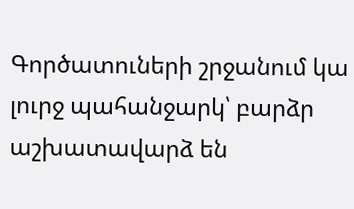Գործատուների շրջանում կա լուրջ պահանջարկ՝ բարձր աշխատավարձ են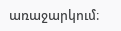առաջարկում։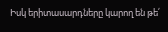Իսկ երիտասարդները կարող են թե՛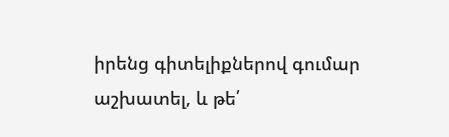իրենց գիտելիքներով գումար աշխատել, և թե՛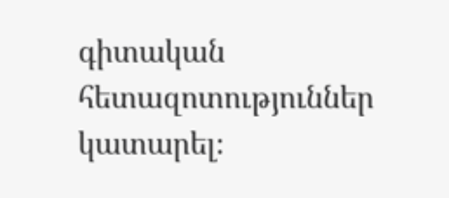գիտական հետազոտություններ կատարել։